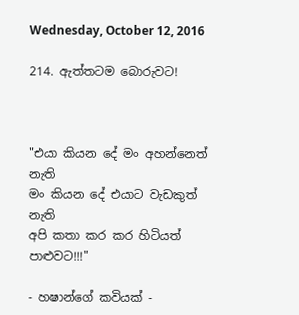Wednesday, October 12, 2016

214. ඇත්තටම බොරුවට!



"එයා කියන දේ මං අහන්නෙත් නැති
මං කියන දේ එයාට වැඩකුත් නැති
අපි කතා කර කර හිටියත් පාළුවට!!!"

- හෂාන්ගේ කවියක් -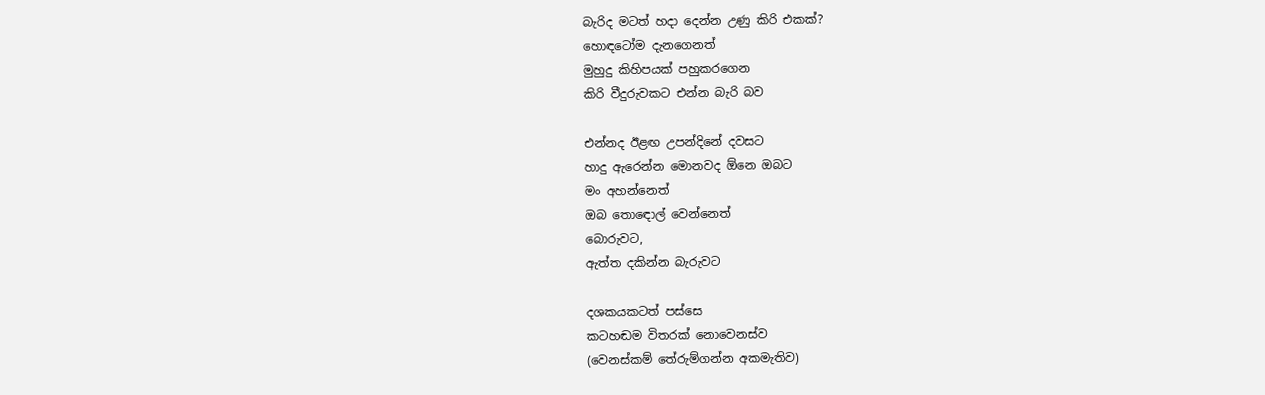බැරිද මටත් හදා දෙන්න උණු කිරි එකක්?
හොඳටෝම දැනගෙනත්
මුහුදු කිහිපයක් පහුකරගෙන
කිරි වීදුරුවකට එන්න බැරි බව

එන්නද ඊළඟ උපන්දිනේ දවසට
හාදු ඇරෙන්න මොනවද ඕනෙ ඔබට
මං අහන්නෙත්
ඔබ තොඳොල් වෙන්නෙත්
බොරුවට,
ඇත්ත දකින්න බැරුවට

දශකයකටත් පස්සෙ
කටහඬම විතරක් නොවෙනස්ව
(වෙනස්කම් තේරුම්ගන්න අකමැතිව)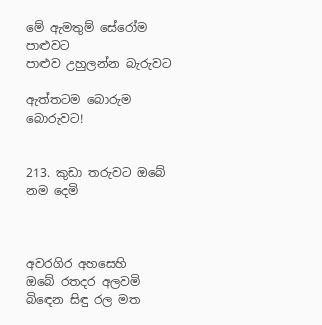මේ ඇමතුම් සේරෝම පාළුවට
පාළුව උහුලන්න බැරුවට

ඇත්තටම බොරුම බොරුවට!


213. කුඩා තරුවට ඔබේ නම දෙමි



අවරගිර අහසෙහි
ඔබේ රතදර අලවමි
බිඳෙන සිඳු රල මත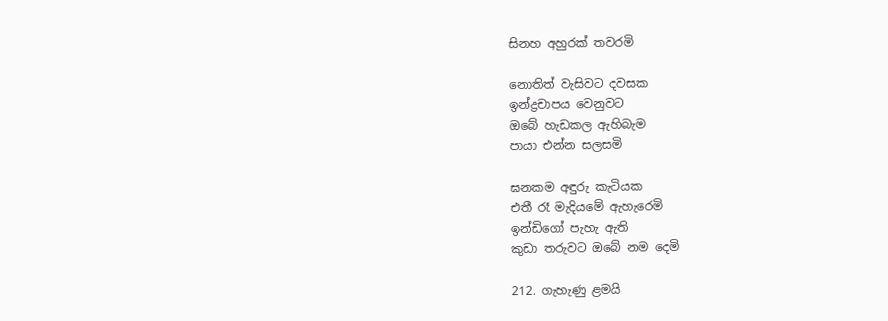සිනහ අහුරක් තවරමි

නොතිත් වැසිවට දවසක
ඉන්ද්‍රචාපය වෙනුවට
ඔබේ හැඩකල ඇහිබැම
පායා එන්න සලසමි

ඝනකම අඳුරු කැටියක
එතී රෑ මැදියමේ ඇහැරෙමි
ඉන්ඩිගෝ පැහැ ඇති
කුඩා තරුවට ඔබේ නම දෙමි

212. ගැහැණු ළමයි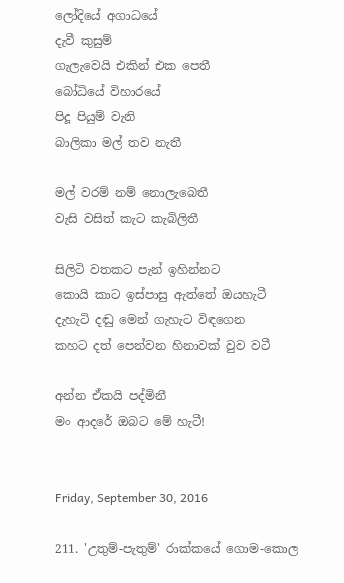ලෝදියේ අගාධයේ
දැවී කුසුම්
ගැලැවෙයි එකින් එක පෙතී
බෝධියේ විහාරයේ
පිදූ පියුම් වැනි
බාලිකා මල් තව නැතී

මල් වරම් නම් නොලැබෙතී
වැසි වසිත් කැට කැබිලිතී

සිලිටි වතකට පැන් ඉහින්නට
කොයි කාට ඉස්පාසු ඇත්තේ ඔයහැටී
දැහැටි දඬු මෙන් ගැහැට විඳගෙන
කහට දත් පෙන්වන හිනාවක් වුව වටී

අන්න ඒකයි පද්මිනී
මං ආදරේ ඔබට මේ හැටී!


Friday, September 30, 2016

211. 'උතුම්-පැතුම්' රාක්කයේ ගොම-කොල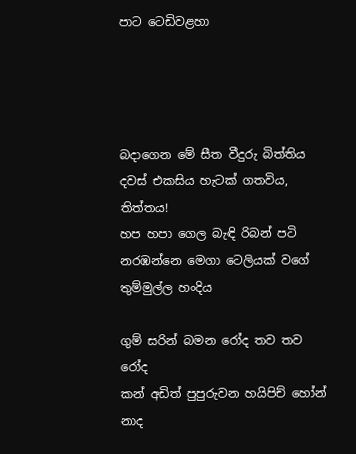පාට ටෙඩිවළහා




බදාගෙන මේ සීත වීදුරු බිත්තිය
දවස් එකසිය හැටක් ගතවිය, තිත්තය!
හප හපා ගෙල බැඳි රිබන් පටි
නරඹන්නෙ මෙගා ටෙලියක් වගේ
තුම්මුල්ල හංදිය

ගුම් සරින් බමන රෝද තව තව රෝද
කන් අඩිත් පුපුරුවන හයිපිච් හෝන් නාද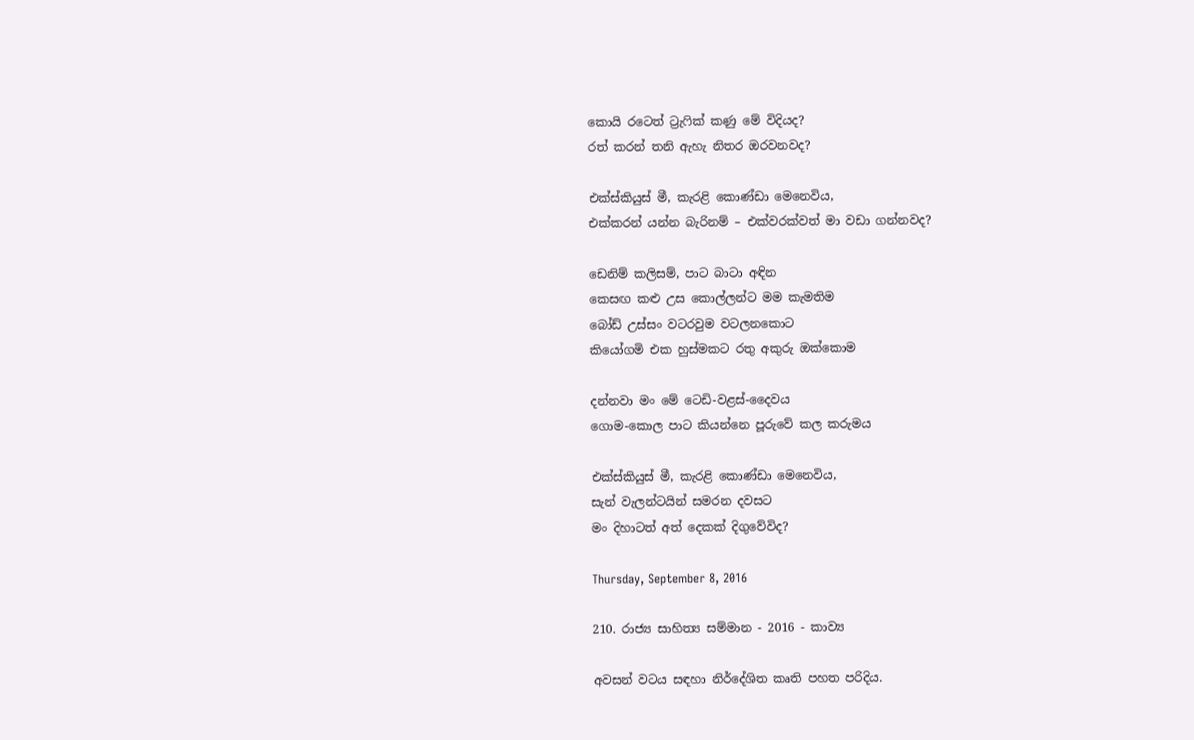කොයි රටෙත් ට්‍රැෆික් කණු මේ විදියද?
රත් කරන් තනි ඇහැ නිතර ඔරවනවද?

එක්ස්කියුස් මී, කැරළි කොණ්ඩා මෙනෙවිය,
එක්කරන් යන්න බැරිනම් – එක්වරක්වත් මා වඩා ගන්නවද?

ඩෙනිම් කලිසම්, පාට බාටා අඳින
කෙසඟ කළු උස කොල්ලන්ට මම කැමතිම
බෝඩ් උස්සං වටරවුම වටලනකොට
කියෝගමි එක හුස්මකට රතු අකුරු ඔක්කොම

දන්නවා මං මේ ටෙඩි-වළස්-දෛවය
ගොම-කොල පාට කියන්නෙ පූරුවේ කල කරුමය

එක්ස්කියුස් මී, කැරළි කොණ්ඩා මෙනෙවිය,
සැන් වැලන්ටයින් සමරන දවසට
මං දිහාටත් අත් දෙකක් දිගුවේවිද?

Thursday, September 8, 2016

210. රාජ්‍ය සාහිත්‍ය සම්මාන - 2016 - කාව්‍ය

අවසන් වටය සඳහා නිර්දේශිත කෘති පහත පරිදිය.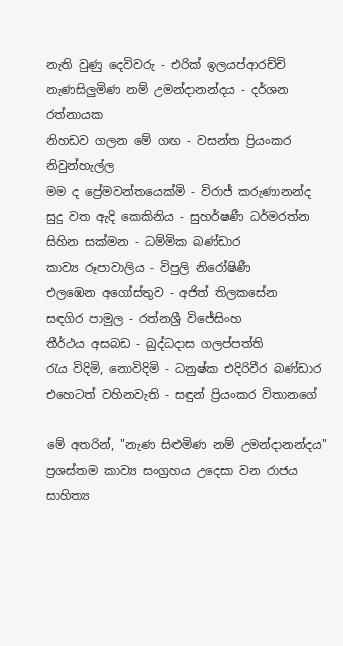නැති වුණු දෙවිවරු - එරික් ඉලයප්ආරච්චි
නැණසිලුමිණ නම් උමන්දානන්දය - දර්ශන රත්නායක
නිහඩව ගලන මේ ගඟ - වසන්ත ප්‍රියංකර නිවුන්හැල්ල
මම ද ප්‍රේමවන්තයෙක්මි - විරාජ් කරුණානන්ද
සුදු වත ඇදි කෙකිනිය - සුහර්ෂණී ධර්මරත්න
සිහින සක්මන - ධම්මික බණ්ඩාර
කාව්‍ය රූපාවාලිය - විපුලි නිරෝෂිණී
එලඹෙන අගෝස්තුව - අජිත් තිලකසේන
සඳගිර පාමුල - රත්නශ්‍රී විජේසිංහ
තීර්ථය අසබඩ - බුද්ධදාස ගලප්පත්ති
රැය විදිමි, නොවිදිමි - ධනුෂ්ක එදිරිවීර බණ්ඩාර
එහෙටත් වහිනවැති - සඳුන් ප්‍රියංකර විතානගේ

මේ අතරින්, "නැණ සිළුමිණ නම් උමන්දානන්දය" ප්‍රශස්තම කාව්‍ය සංග්‍රහය උදෙසා වන රාජ‍ය සාහිත්‍ය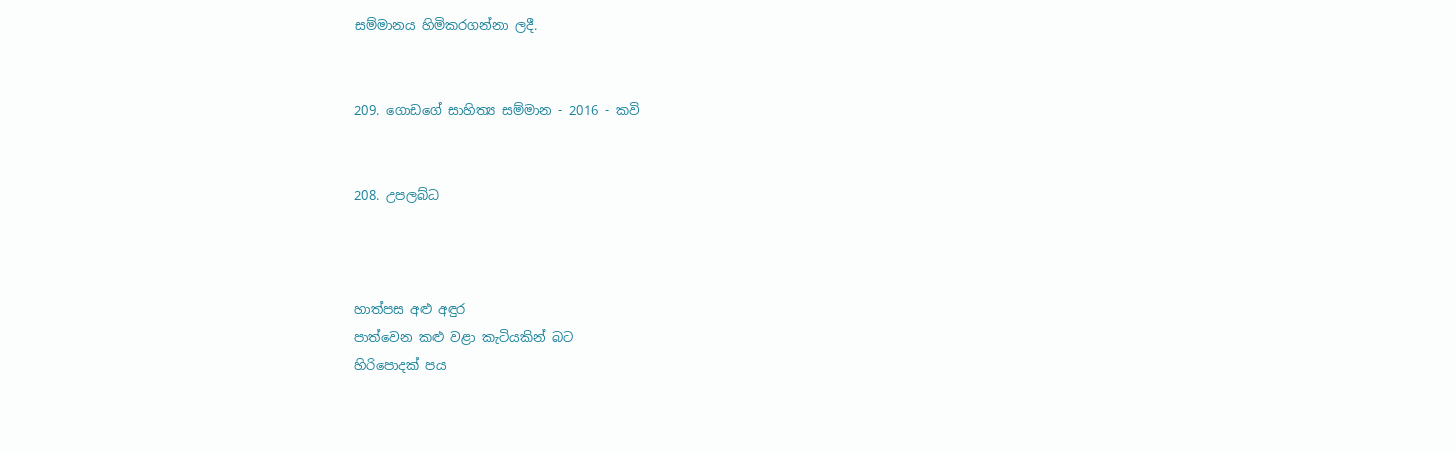සම්මානය හිමිකරගන්නා ලදී.


209. ගොඩගේ සාහිත්‍ය සම්මාන - 2016 - කවි


208. උපලබ්ධ



හාත්පස අළු අඳුර
පාත්වෙන කළු වළා කැටියකින් බට
හිරිපොදක් පය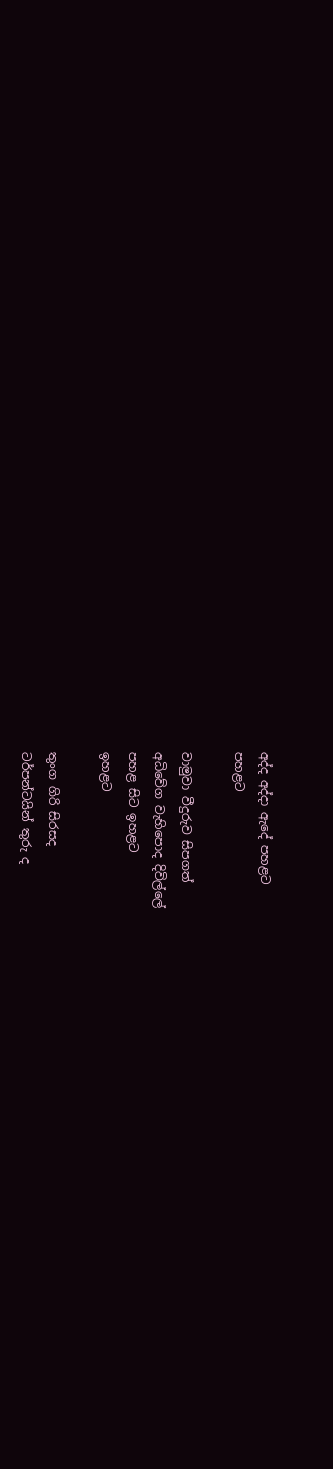අද්ද අද්දා ඇදේ පහළට
පහළට

වාමුවා වීදුරුව සිපගත්
අධිවේග වැහිපොද දිවිල්ලේ
පහළ සිට ඉහළට
ඉහළට

තුංග ගිරි සිරසද
ටර්පන්ටයින් තුරු ද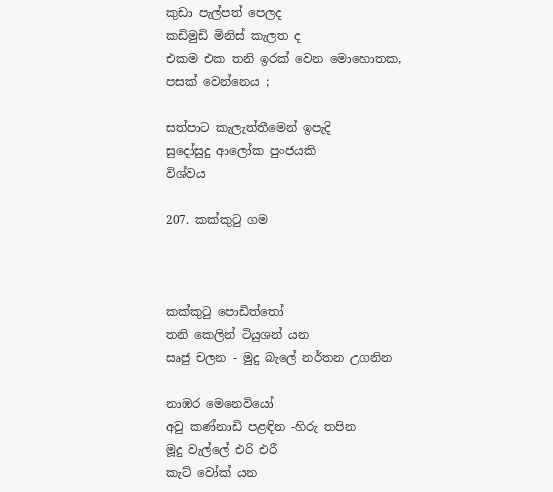කුඩා පැල්පත් පෙලද
කඩිමුඩි මිනිස් කැලත ද
එකම එක තනි ඉරක් වෙන මොහොතක,
පසක් වෙන්නෙය ;

සත්පාට කැලැත්තීමෙන් ඉපැදි
සුදෝසුදු ආලෝක පුංජයකි
විශ්වය

207. කක්කුටු ගම



කක්කුටු පොඩිත්තෝ
තනි කෙලින් ටියුශන් යන
සෘජු චලන - මුදු බැලේ නර්තන උගනින

නාඹර මෙනෙවියෝ
අවු කණ්නාඩි පළඳින -හිරු තපින
මූදු වැල්ලේ එරි එරී
කැට් වෝක් යන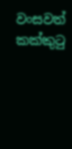වංසවත් කක්කුටු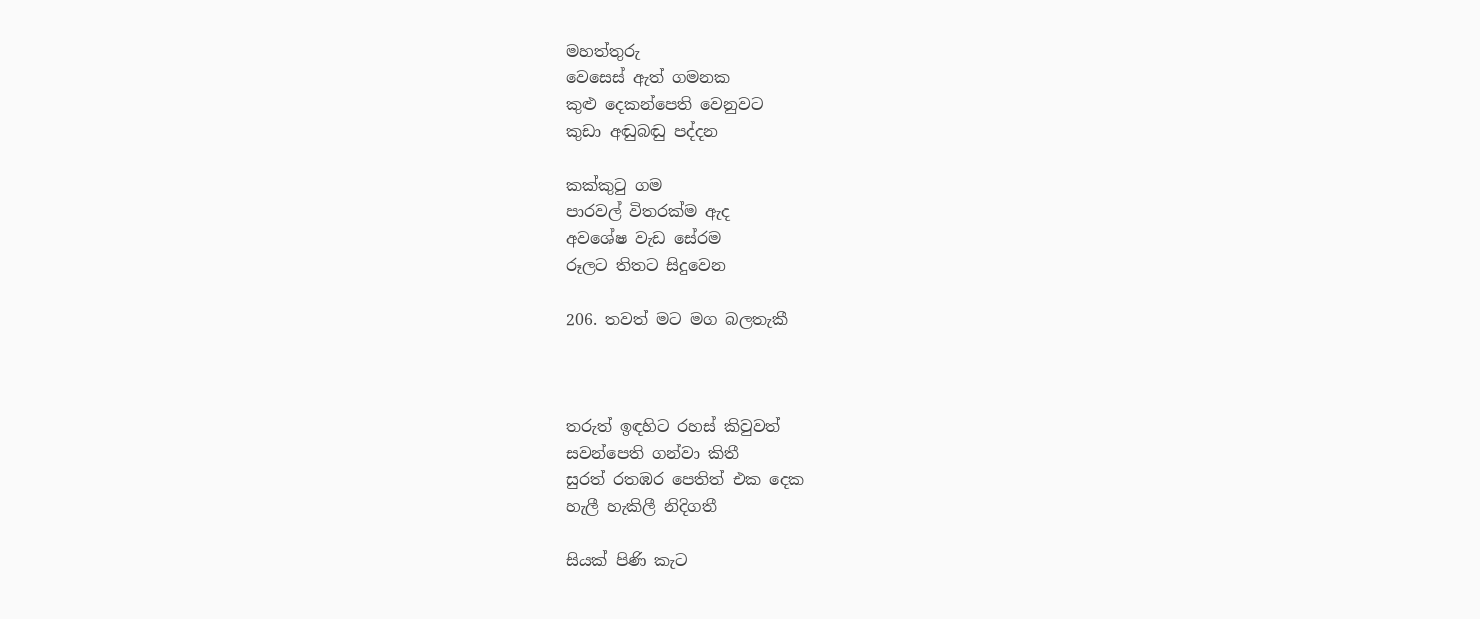මහත්තුරු
වෙසෙස් ඇත් ගමනක
කුළු දෙකන්පෙති වෙනුවට
කුඩා අඬුබඬු පද්දන

කක්කුටු ගම
පාරවල් විතරක්ම ඇද
අවශේෂ වැඩ සේරම
රූලට තිතට සිදුවෙන

206. තවත් මට මග බලතැකී



තරුත් ඉඳහිට රහස් කිවුවත්
සවන්පෙති ගන්වා කිතී
සුරත් රතඹර පෙතිත් එක දෙක
හැලී හැකිලී නිදිගතී

සියක් පිණි කැට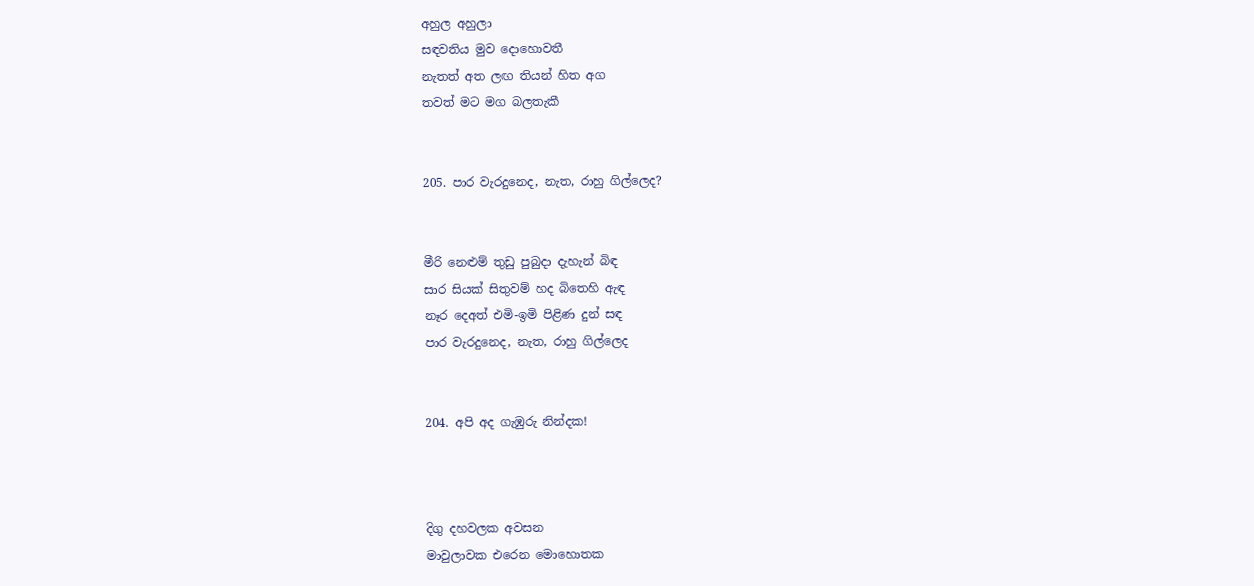අහුල අහුලා
සඳවතිය මුව දොහොවතී
නැතත් අත ලඟ තියන් හිත අග
තවත් මට මග බලතැකී


205. පාර වැරදුනෙද, නැත, රාහු ගිල්ලෙද?


මීරි නෙළුම් තුඩු පුබුදා දැහැන් බිඳ
සාර සියක් සිතුවම් හද බිතෙහි ඇඳ
නෑර දෙඅත් එමි-ඉමි පිළිණ දුන් සඳ
පාර වැරදුනෙද, නැත, රාහු ගිල්ලෙද


204. අපි අද ගැඹුරු නින්දක!



දිගු දහවලක අවසන
මාවුලාවක එරෙන මොහොතක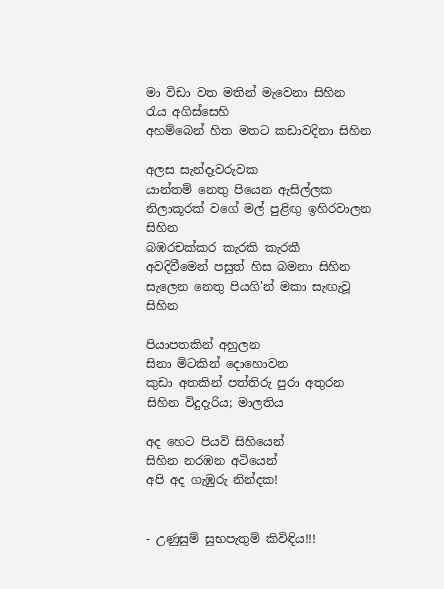මා විඩා වත මතින් මැවෙනා සිහින
රැය අගිස්සෙහි
අහම්බෙන් හිත මතට කඩාවදිනා සිහින

අලස සැන්දෑවරුවක
යාන්තම් නෙතු පියෙන ඇසිල්ලක
නිලාකූරක් වගේ මල් පුළිඟු ඉහිරවාලන සිහින
බඹරචක්කර කැරකි කැරකී
අවදිවීමෙන් පසුත් හිස බමනා සිහින
සැලෙන නෙතු පියගි'න් මකා සැඟැවූ සිහින

පියාපතකින් අහුලන
සිනා මිටකින් දොහොවන
කුඩා අතකින් පත්තිරු පුරා අතුරන
සිහින විදුදැරිය; මාලතිය

අද හෙට පියවි සිහියෙන්
සිහින නරඹන අටියෙන්
අපි අද ගැඹුරු නින්දක!


- උණුසුම් සුභපැතුම් කිවිඳිය!!!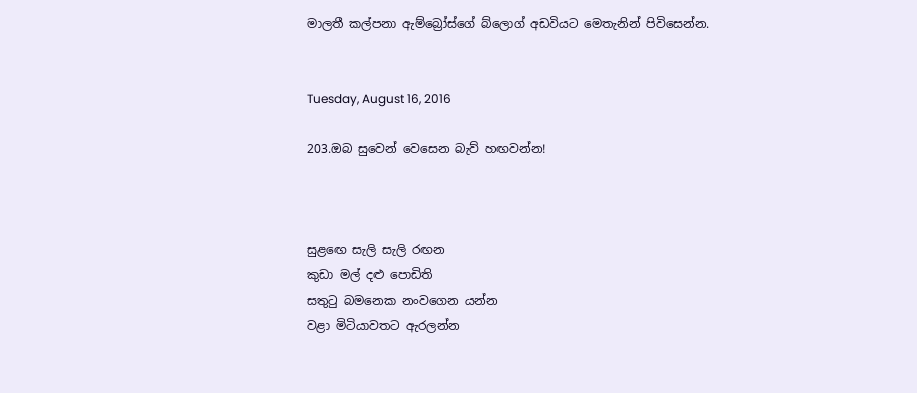මාලතී කල්පනා ඇම්බ්‍රෝස්ගේ බ්ලොග් අඩවියට මෙතැනින් පිවිසෙන්න.


Tuesday, August 16, 2016

203.ඔබ සුවෙන් වෙසෙන බැව් හඟවන්න!



සුළඟෙ සැලි සැලි රඟන
කුඩා මල් දළු පොඩිති
සතුටු බමනෙක නංවගෙන යන්න
වළා මිටියාවතට ඇරලන්න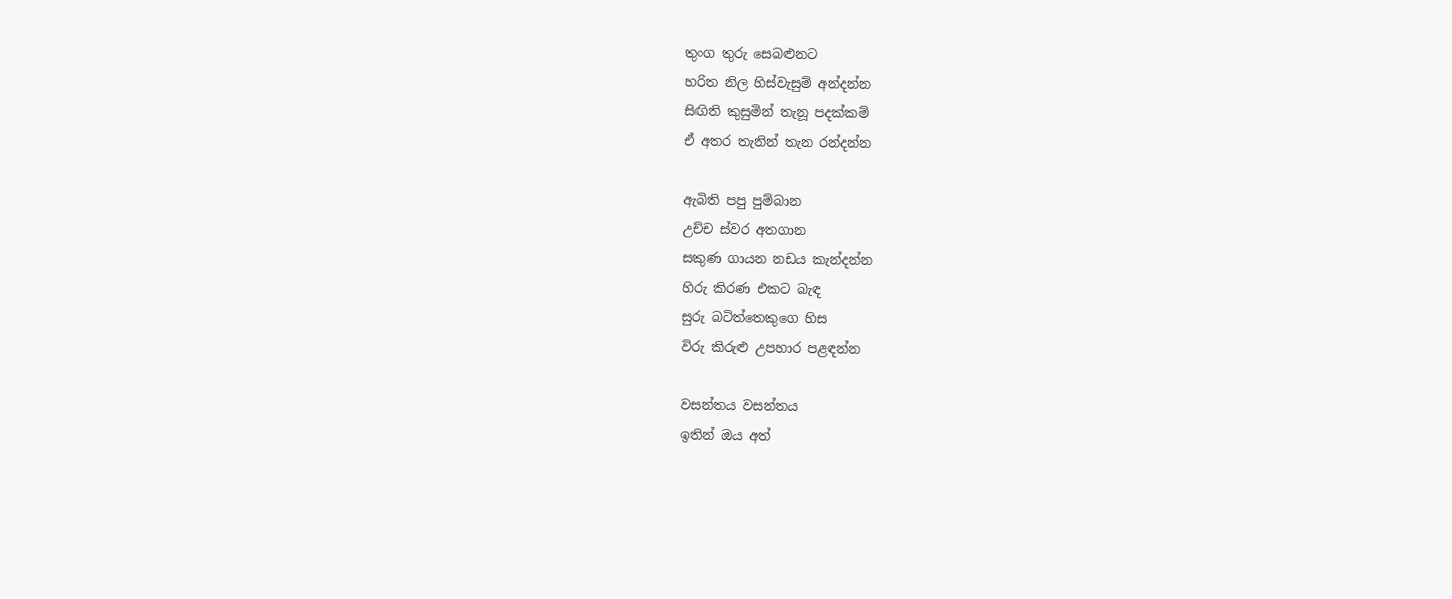තුංග තුරු සෙබළුනට
හරිත නිල හිස්වැසුම් අන්දන්න
සිඟිති කුසුමින් තැනූ පදක්කම්
ඒ අතර තැනින් තැන රන්දන්න

ඇබිති පපු පුම්බාන
උච්ච ස්වර අතගාන
සකුණ ගායන නඩය කැන්දන්න
හිරු කිරණ එකට බැඳ
සුරු බටිත්තෙකුගෙ හිස
විරු කිරුළු උපහාර පළඳන්න

වසන්තය වසන්තය
ඉතින් ඔය අත්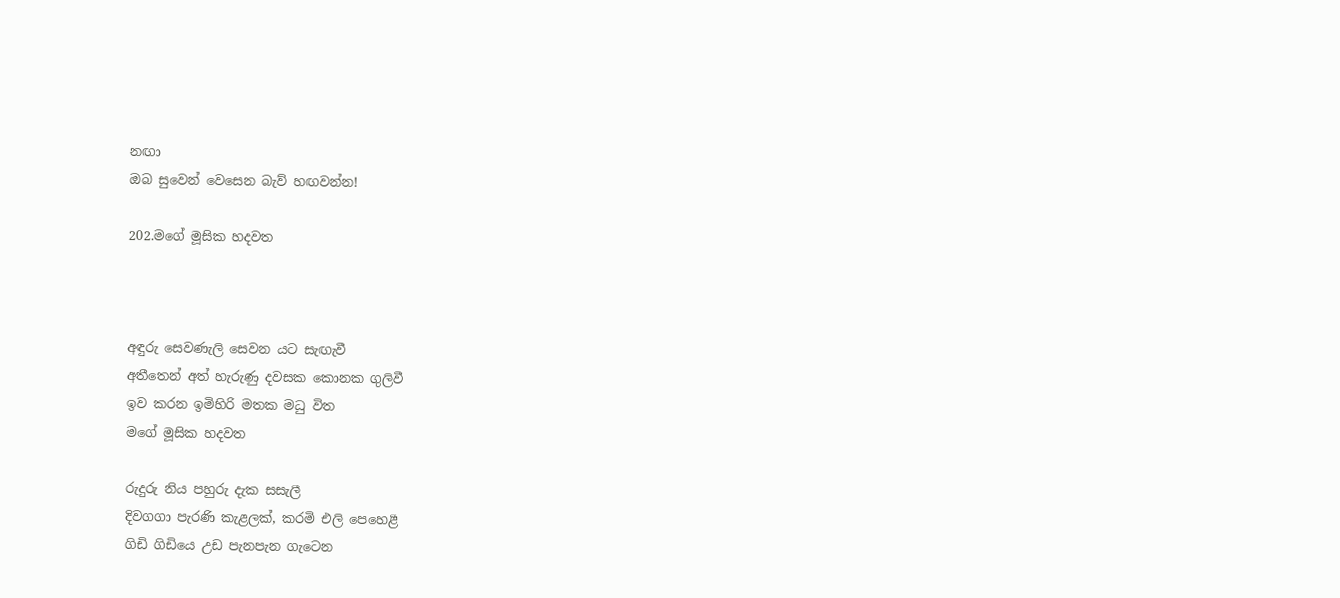නඟා
ඔබ සුවෙන් වෙසෙන බැව් හඟවන්න!

202.මගේ මූසික හදවත



අඳුරු සෙවණැලි සෙවන යට සැඟැවී
අතීතෙන් අත් හැරුණු දවසක කොනක ගුලිවී
ඉව කරන ඉමිහිරි මතක මධු විත
මගේ මූසික හදවත

රුදුරු නිය පහුරු දැක සසැලී
දිවගගා පැරණි කැළලක්, කරමි එලි පෙහෙළී
ගිඩි ගිඩියෙ උඩ පැනපැන ගැටෙන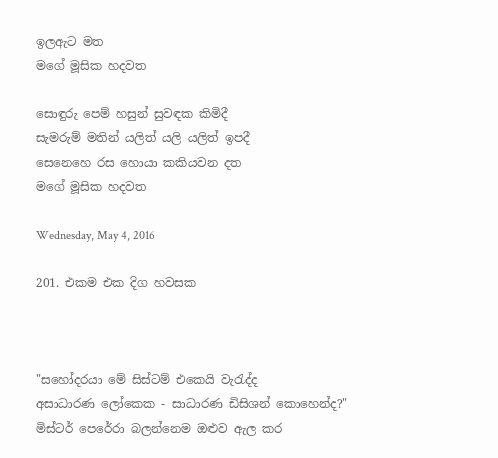ඉලඇට මත
මගේ මූසික හදවත

සොඳුරු පෙම් හසුන් සුවඳක කිමිදී
සැමරුම් මතින් යලිත් යලි යලිත් ඉපදී
සෙනෙහෙ රස හොයා කකියවන දත
මගේ මූසික හදවත

Wednesday, May 4, 2016

201. එකම එක දිග හවසක



"සහෝදරයා මේ සිස්ටම් එකෙයි වැරැද්ද
අසාධාරණ ලෝකෙක - සාධාරණ ඩිසිශන් කොහෙන්ද?"
මිස්ටර් පෙරේරා බලන්නෙම ඔළුව ඇල කර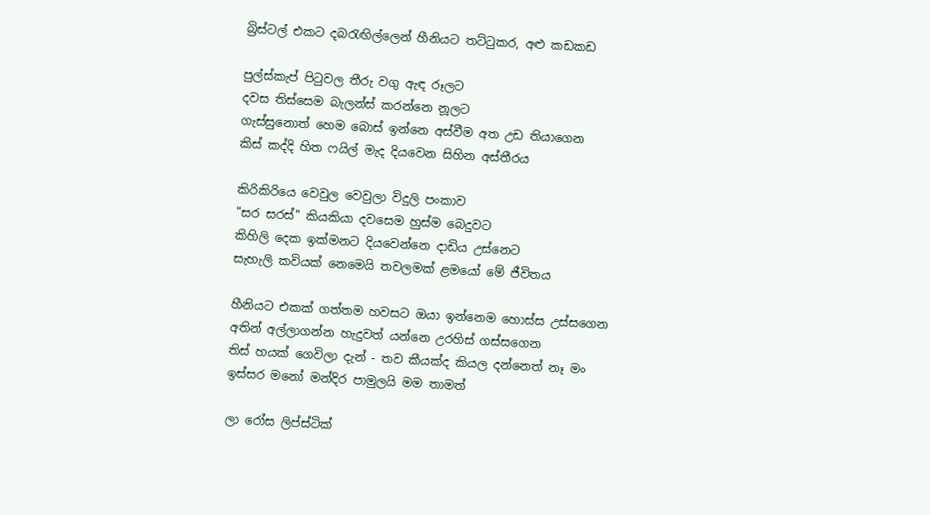බ්‍රිස්ටල් එකට දබරැඟිල්ලෙන් හීනියට තට්ටුකර, අළු කඩකඩ

පුල්ස්කැප් පිටුවල තීරු වගු ඇඳ රූලට
දවස තිස්සෙම බැලන්ස් කරන්නෙ නූලට
ගැස්සුනොත් හෙම බොස් ඉන්නෙ අස්වීම අත උඩ තියාගෙන
කිස් කද්දි හිත ෆයිල් මැද දියවෙන සිහින අස්තීරය

කිරිකිරියෙ වෙවුල වෙවුලා විදුලි පංකාව
"සර සරස්" කියකියා දවසෙම හුස්ම බෙදුවට
කිහිලි දෙක ඉක්මනට දියවෙන්නෙ දාඩිය උස්නෙට
සැහැලි කවියක් නෙමෙයි තවලමක් ළමයෝ මේ ජීවිතය

හීනියට එකක් ගත්තම හවසට ඔයා ඉන්නෙම හොස්ස උස්සගෙන
අතින් අල්ලාගන්න හැදුවත් යන්නෙ උරහිස් ගස්සගෙන
තිස් හයක් ගෙවිලා දැන් - තව කීයක්ද කියල දන්නෙත් නෑ මං
ඉස්සර මනෝ මන්දිර පාමුලයි මම තාමත්

ලා රෝස ලිප්ස්ටික්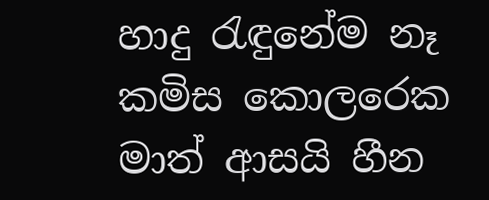හාදු රැඳුනේම නෑ කමිස කොලරෙක
මාත් ආසයි හීන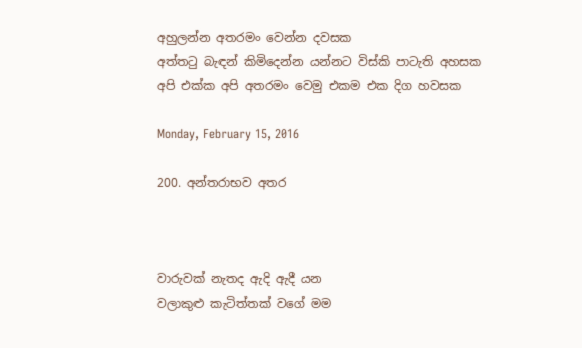අහුලන්න අතරමං වෙන්න දවසක
අත්තටු බැඳන් කිමිදෙන්න යන්නට විස්කි පාටැති අහසක
අපි එක්ක අපි අතරමං වෙමු එකම එක දිග හවසක

Monday, February 15, 2016

200. අන්තරාභව අතර



වාරුවක් නැතද ඇදි ඇදී යන
වලාකුළු කැටිත්තක් වගේ මම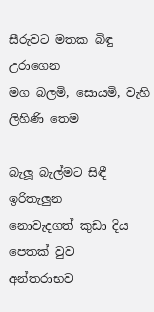සීරුවට මතක බිඳු උරාගෙන
මග බලමි, සොයමි, වැහි ලිහිණි තෙම

බැලූ බැල්මට සිඳී ඉරිතැලුන
නොවැදගත් කුඩා දිය පෙතක් වුව
අන්තරාභව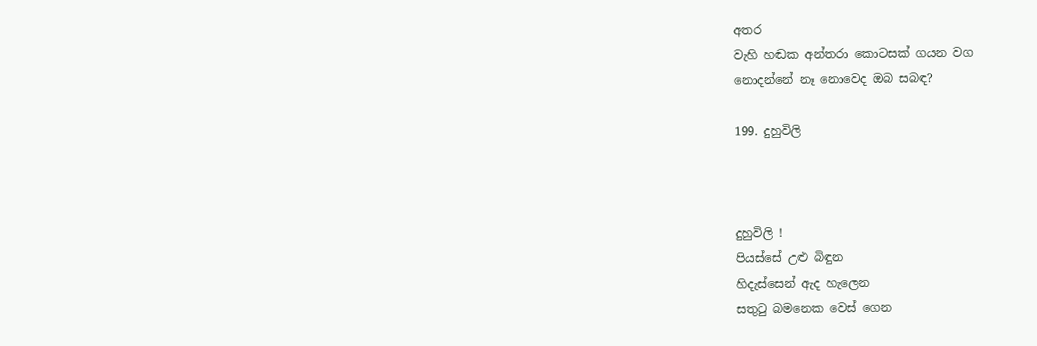අතර
වැහි හඬක අන්තරා කොටසක් ගයන වග
නොදන්නේ නෑ නොවෙද ඔබ සබඳ?

199. දුහුවිලි



දුහුවිලි !
පියස්සේ උළු බිඳුන
හිදැස්සෙන් ඇද හැලෙන
සතුටු බමනෙක වෙස් ගෙන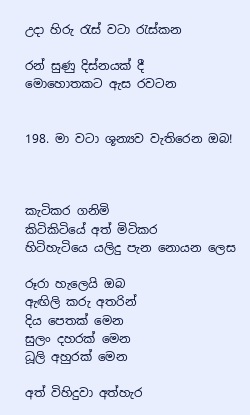උදා හිරු රැස් වටා රැස්කන

රන් සුණු දිස්නයක් දී
මොහොතකට ඇස රවටන


198. මා වටා ශූන්‍යව වැතිරෙන ඔබ!



කැටිකර ගනිමි
කිටිකිටියේ අත් මිටිකර
හිටිහැටියෙ යලිදු පැන නොයන ලෙස

රූරා හැලෙයි ඔබ
ඇඟිලි කරු අතරින්
දිය පෙතක් මෙන
සුලං දහරක් මෙන
ධූලි අහුරක් මෙන

අත් විහිදුවා අත්හැර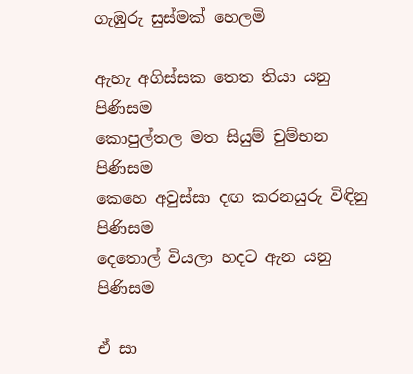ගැඹුරු සුස්මක් හෙලමි

ඇහැ අගිස්සක තෙත තියා යනු පිණිසම
කොපුල්තල මත සියුම් චුම්භන පිණිසම
කෙහෙ අවුස්සා දඟ කරනයුරු විඳිනු පිණිසම
දෙතොල් වියලා හදට ඇන යනු පිණිසම

ඒ සා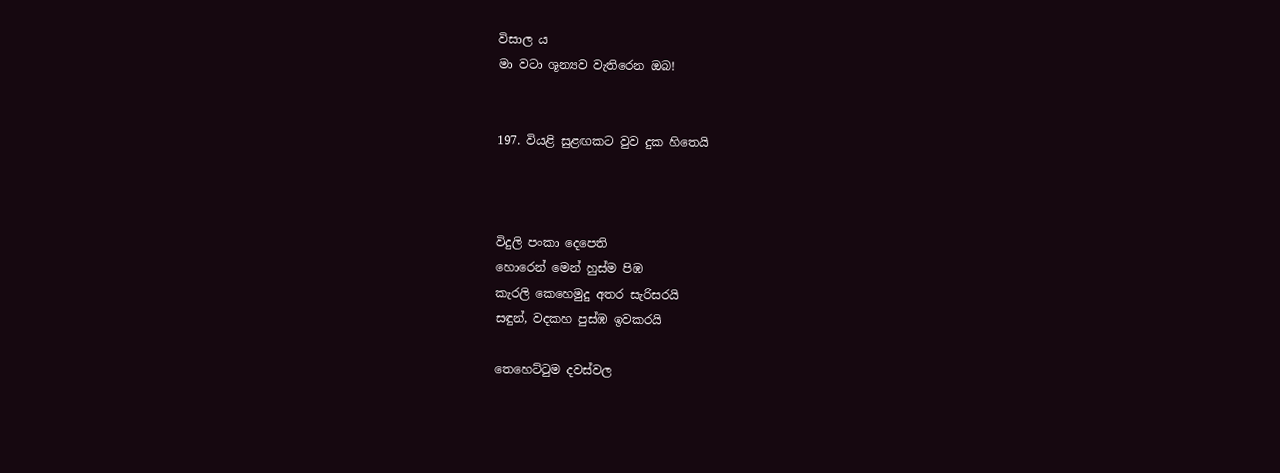විසාල ය
මා වටා ශූන්‍යව වැතිරෙන ඔබ!


197. වියළි සුළඟකට වුව දුක හිතෙයි



විදුලි පංකා දෙපෙති
හොරෙන් මෙන් හුස්ම පිඹ
කැරලි කෙහෙමුදු අතර සැරිසරයි
සඳුන්, වදකහ පුස්ඹ ඉවකරයි

තෙහෙට්ටුම දවස්වල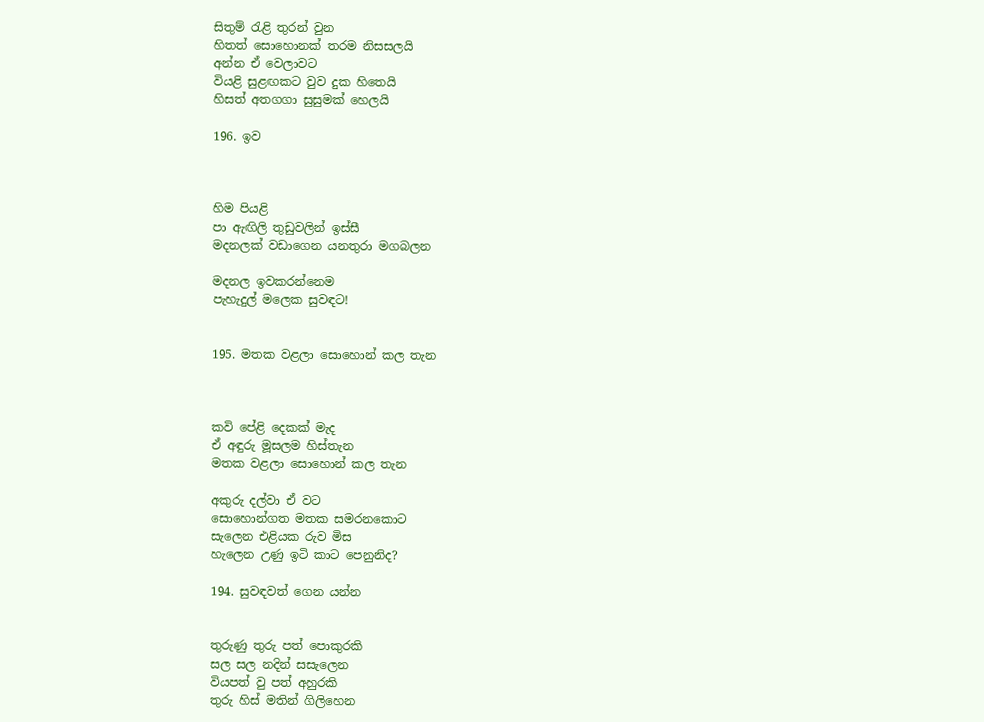සිතුම් රැළි තුරන් වුන
හිතත් සොහොනක් තරම නිසසලයි
අන්න ඒ වෙලාවට
වියළි සුළඟකට වුව දුක හිතෙයි
හිසත් අතගගා සුසුමක් හෙලයි

196. ඉව



හිම පියළි
පා ඇඟිලි තුඩුවලින් ඉස්සී
මදනලක් වඩාගෙන යනතුරා මගබලන

මදනල ඉවකරන්නෙම
පැහැදුල් මලෙක සුවඳට!


195. මතක වළලා සොහොන් කල තැන



කවි පේළි දෙකක් මැද
ඒ අඳුරු මූසලම හිස්තැන
මතක වළලා සොහොන් කල තැන

අකුරු දල්වා ඒ වට
සොහොන්ගත මතක සමරනකොට
සැලෙන එළියක රුව මිස
හැලෙන උණු ඉටි කාට පෙනුනිද?

194. සුවඳවත් ගෙන යන්න


තුරුණු තුරු පත් පොකුරකි
සල සල නදින් සසැලෙන
වියපත් වු පත් අහුරකි
තුරු හිස් මතින් ගිලිහෙන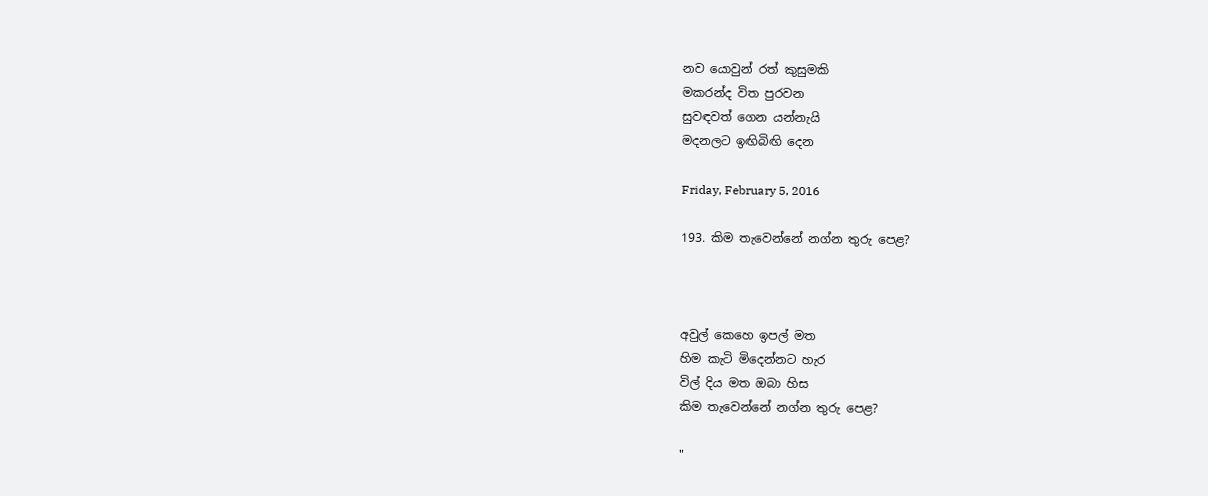නව යොවුන් රත් කුසුමකි
මකරන්ද විත පුරවන
සුවඳවත් ගෙන යන්නැයි
මදනලට ඉඟිබිඟි දෙන

Friday, February 5, 2016

193. කිම තැවෙන්නේ නග්න තුරු පෙළ?



අවුල් කෙහෙ ඉපල් මත
හිම කැටි මිදෙන්නට හැර
විල් දිය මත ඔබා හිස
කිම තැවෙන්නේ නග්න තුරු පෙළ?

"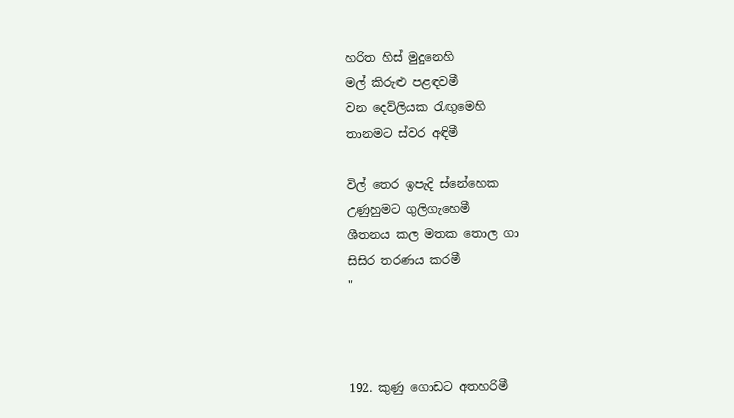හරිත හිස් මුදුනෙහි
මල් කිරුළු පළඳවමී
වන දෙව්ලියක රැඟුමෙහි
තානමට ස්වර අඳිමී

විල් තෙර ඉපැදි ස්නේහෙක
උණුහුමට ගුලිගැහෙමී
ශීතනය කල මතක තොල ගා
සිසිර තරණය කරමී
"



192. කුණු ගොඩට අතහරිමී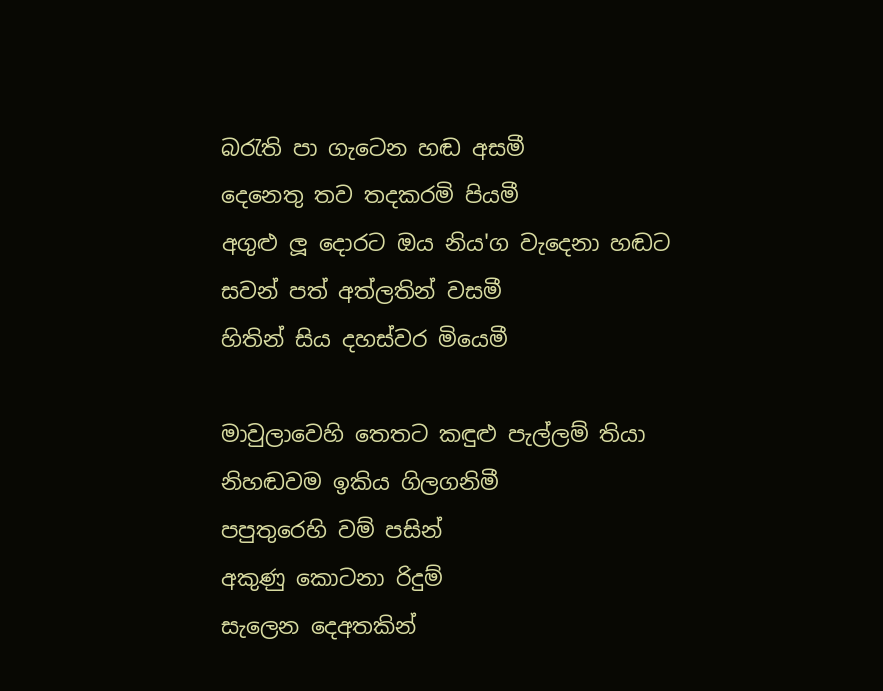බරැති පා ගැටෙන හඬ අසමී
දෙනෙතු තව තදකරමි පියමී
අගුළු ලූ දොරට ඔය නිය'ග වැදෙනා හඬට
සවන් පත් අත්ලතින් වසමී
හිතින් සිය දහස්වර මියෙමී

මාවුලාවෙහි තෙතට කඳුළු පැල්ලම් තියා
නිහඬවම ඉකිය ගිලගනිමී
පපුතුරෙහි වම් පසින්
අකුණු කොටනා රිදුම්
සැලෙන දෙඅතකින්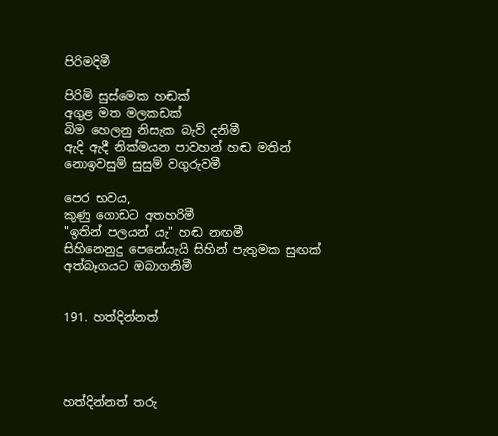පිරිමදිමී

පිරිමි සුස්මෙක හඬක්
අගුළ මත මලකඩක්
බිම හෙලනු නිසැක බැව් දනිමී
ඇදි ඇදී නික්මයන පාවහන් හඬ මතින්
නොඉවසුම් සුසුම් වගුරුවමී

පෙර භවය,
කුණු ගොඩට අතහරිමී
"ඉතින් පලයන් යැ" හඬ නඟමී
සිහිනෙනුදු පෙනේයැයි සිහින් පැතුමක සුඟක්
අත්බෑගයට ඔබාගනිමී


191. හත්දින්නත්




හත්දින්නත් තරු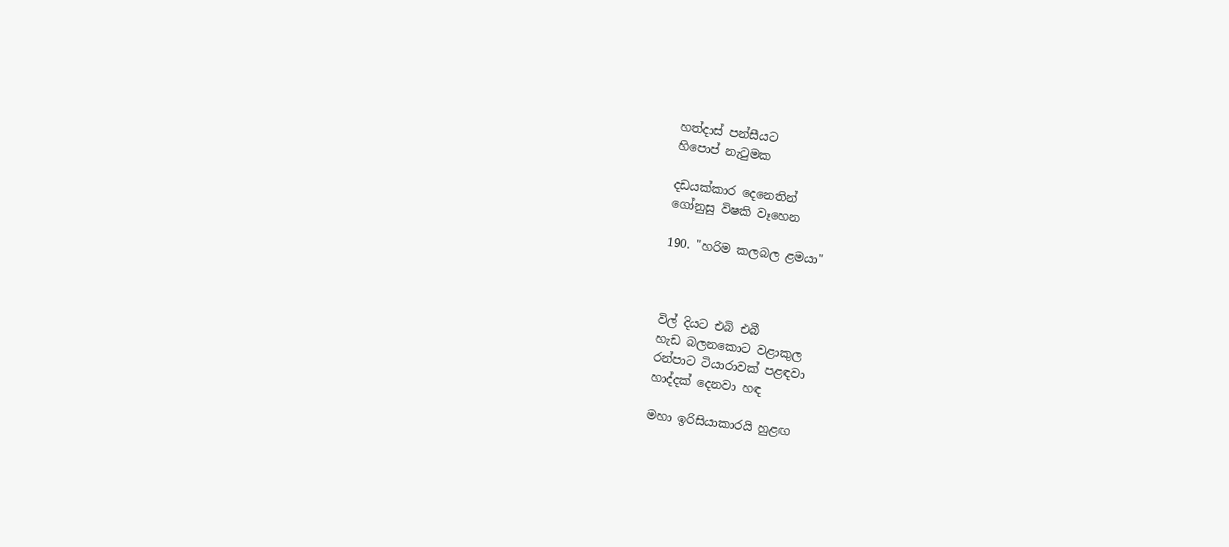හත්දාස් පන්සීයට
හිපොප් නැටුමක

දඩයක්කාර දෙනෙතින්
ගෝනුසු විෂකි වෑහෙන

190. "හරිම කලබල ළමයා"



විල් දියට එබි එබී
හැඩ බලනකොට වළාකුල
රන්පාට ටියාරාවක් පළඳවා
හාද්දක් දෙනවා හඳ

මහා ඉරිසියාකාරයි හුළඟ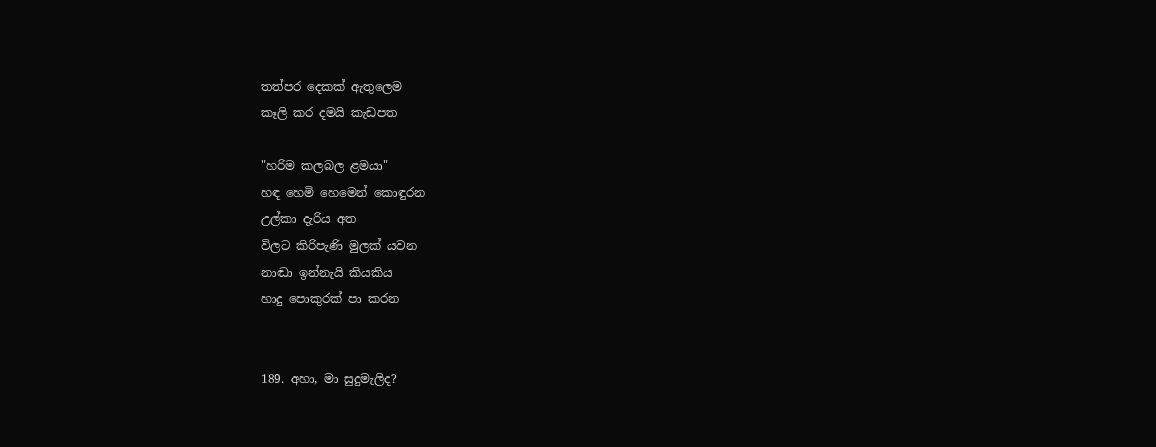තත්පර දෙකක් ඇතුලෙම
කෑලි කර දමයි කැඩපත

"හරිම කලබල ළමයා"
හඳ හෙමි හෙමෙන් කොඳුරන
උල්කා දැරිය අත
විලට කිරිපැණි මුලක් යවන
නාඬා ඉන්නැයි කියකිය
හාදු පොකුරක් පා කරන


189. අහා, මා සුදුමැලිද?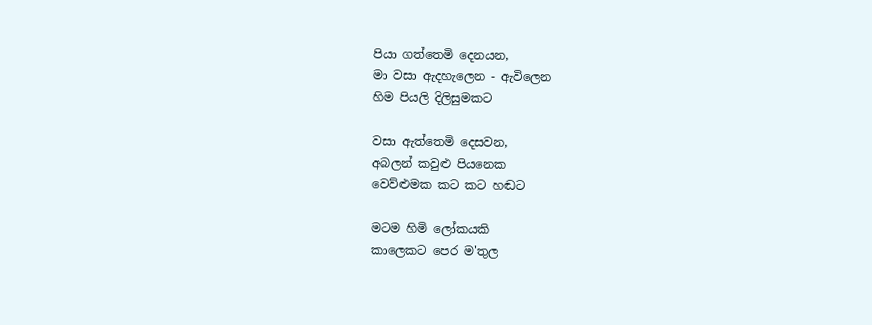පියා ගත්තෙමි දෙනයන,
මා වසා ඇදහැලෙන - ඇවිලෙන
හිම පියලි දිලිසුමකට

වසා ඇත්තෙමි දෙසවන,
අබලන් කවුළු පියනෙක
වෙව්ළුමක කට කට හඬට

මටම හිමි ලෝකයකි
කාලෙකට පෙර ම'තුල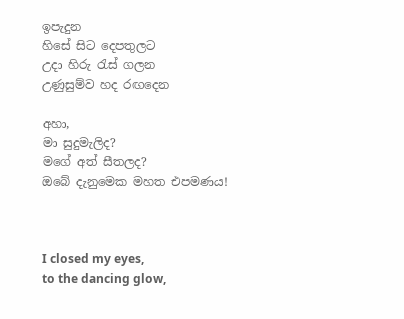ඉපැදුන
හිසේ සිට දෙපතුලට
උදා හිරු රැස් ගලන
උණුසුම්ව හද රඟදෙන

අහා,
මා සුදුමැලිද?
මගේ අත් සීතලද?
ඔබේ දැනුමෙක මහත එපමණය!



I closed my eyes,
to the dancing glow,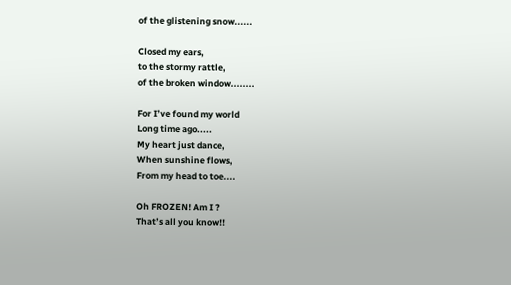of the glistening snow......

Closed my ears,
to the stormy rattle,
of the broken window........

For I’ve found my world
Long time ago.....
My heart just dance,
When sunshine flows,
From my head to toe....

Oh FROZEN! Am I ?
That’s all you know!!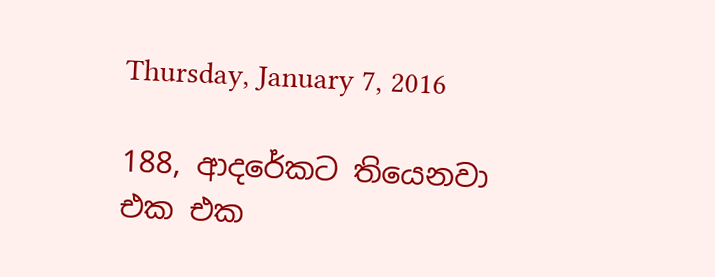Thursday, January 7, 2016

188, ආදරේකට තියෙනවා එක එක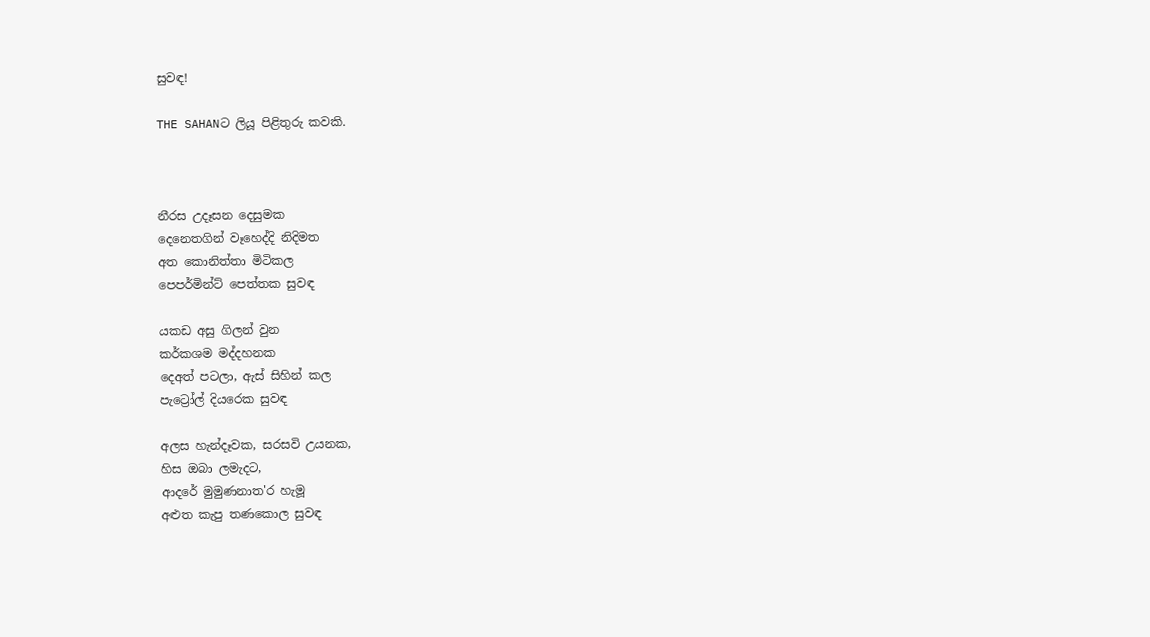සුවඳ!

THE SAHANට ලියූ පිළිතුරු කවකි.



නීරස උදෑසන දෙසුමක
දෙනෙතගින් වෑහෙද්දි නිදිමත
අත කොනිත්තා මිටිකල
පෙපර්මින්ට් පෙත්තක සුවඳ

යකඩ අසු ගිලන් වුන
කර්කශම මද්දහනක
දෙඅත් පටලා, ඇස් සිහින් කල
පැට්‍රෝල් දියරෙක සුවඳ

අලස හැන්දෑවක, සරසවි උයනක,
හිස ඔබා ලමැදට,
ආදරේ මුමුණනාත'ර හැමූ
අළුත කැපු තණකොල සුවඳ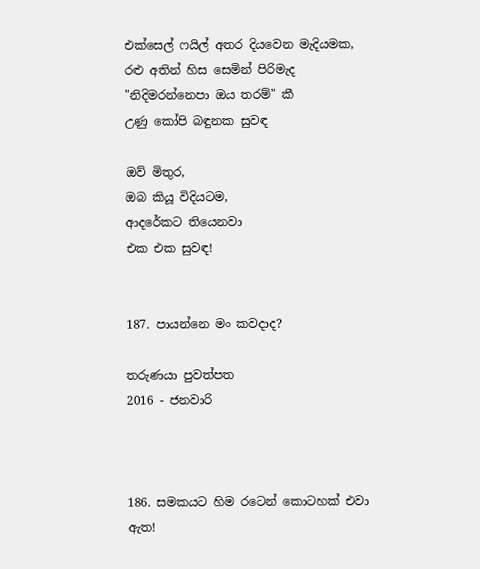එක්සෙල් ෆයිල් අතර දියවෙන මැදියමක,
රළු අතින් හිස සෙමින් පිරිමැද
"නිදිමරන්නෙපා ඔය තරම්" කී
උණු කෝපි බඳුනක සුවඳ

ඔව් මිතුර,
ඔබ කියූ විදියටම,
ආදරේකට තියෙනවා
එක එක සුවඳ!


187. පායන්නෙ මං කවදාද?

තරුණයා පුවත්පත
2016 - ජනවාරි



186. සමකයට හිම රටෙන් කොටහක් එවා ඇත!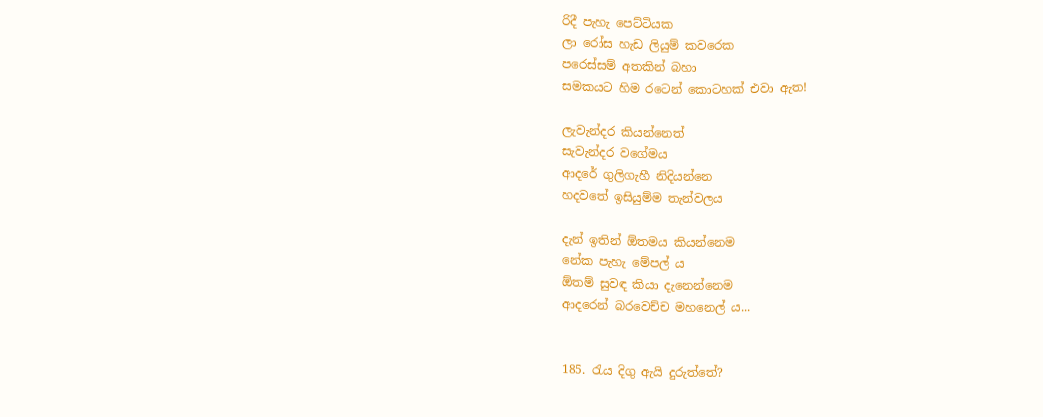රිදී පැහැ පෙට්ටියක
ලා රෝස හැඩ ලියුම් කවරෙක
පරෙස්සම් අතකින් බහා
සමකයට හිම රටෙන් කොටහක් එවා ඇත!

ලැවැන්දර කියන්නෙත්
සැවැන්දර වගේමය
ආදරේ ගුලිගැහී නිදියන්නෙ
හදවතේ ඉසියුම්ම තැන්වලය

දැන් ඉතින් ඕතමය කියන්නෙම
නේක පැහැ මේපල් ය
ඕතම් සුවඳ කියා දැනෙන්නෙම
ආදරෙන් බරවෙච්ච මහනෙල් ය...


185. රැය දිගු ඇයි දුරුත්තේ?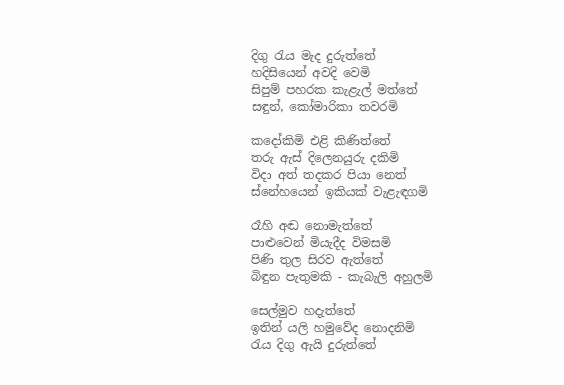දිගු රැය මැද දුරුත්තේ
හදිසියෙන් අවදි වෙමි
සිපුම් පහරක කැළැල් මත්තේ
සඳුන්, කෝමාරිකා තවරමි

කදෝකිමි එළි කිණිත්තේ
තරු ඇස් දිලෙනයුරු දකිමි
විදා අත් තදකර පියා නෙත්
ස්නේහයෙන් ඉකියක් වැළැඳගමි

රෑහි අඬ නොමැත්තේ
පාළුවෙන් මියැදීද විමසමි
පිණි තුල සිරව ඇත්තේ
බිඳුන පැතුමකි - කැබැලි අහුලමි

සෙල්මුව හදැත්තේ
ඉතින් යලි හමුවේද නොදනිමි
රැය දිගු ඇයි දුරුත්තේ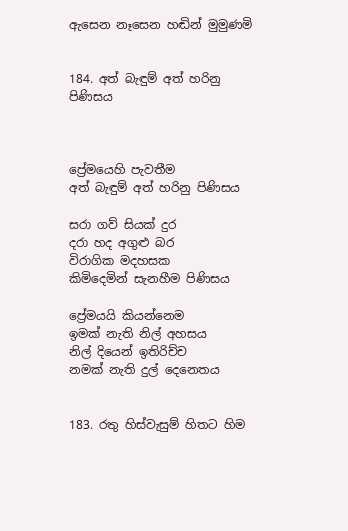ඇසෙන නෑසෙන හඬින් මුමුණමි


184. අත් බැඳුම් අත් හරිනු පිණිසය



ප්‍රේමයෙහි පැවතීම
අත් බැඳුම් අත් හරිනු පිණිසය

සරා ගව් සියක් දුර
දරා හද අගුළු බර
විරාගික මදහසක
කිමිදෙමින් සැනහීම පිණිසය

ප්‍රේමයයි කියන්නෙම
ඉමක් නැති නිල් අහසය
නිල් දියෙන් ඉතිරිච්ච
නමක් නැති දුල් දෙනෙතය


183. රතු හිස්වැසුම් හිතට හිම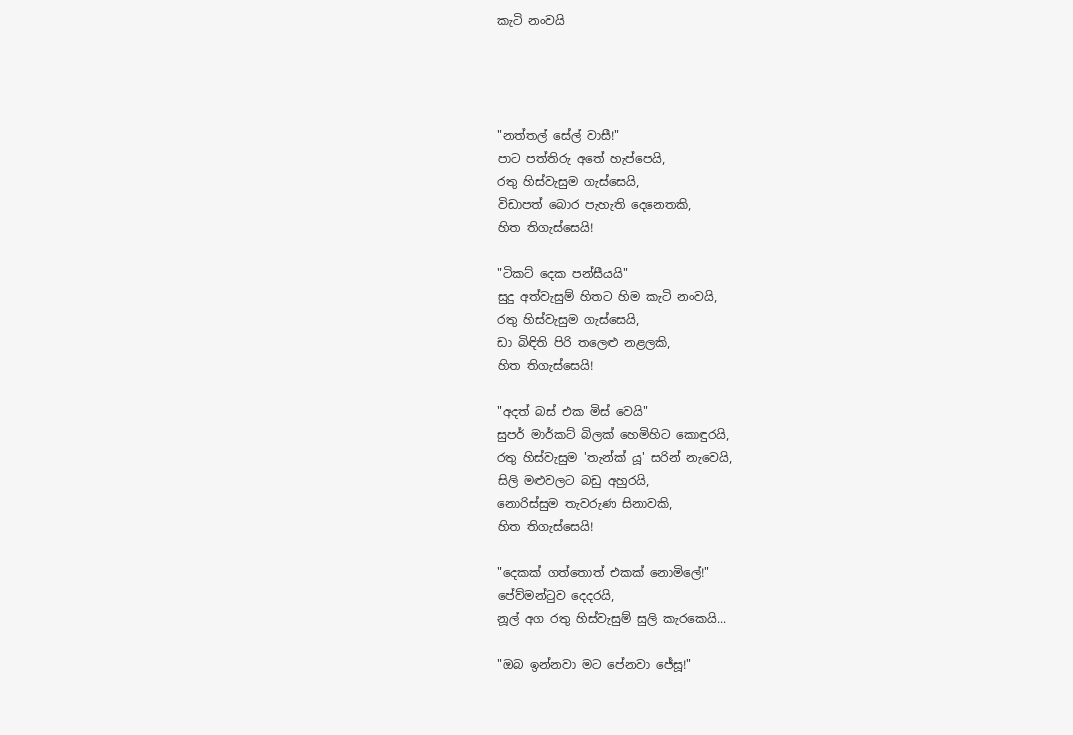කැටි නංවයි




"නත්තල් සේල් වාසී!"
පාට පත්තිරු අතේ හැප්පෙයි,
රතු හිස්වැසුම ගැස්සෙයි,
විඩාපත් බොර පැහැති දෙනෙතකි,
හිත තිගැස්සෙයි!

"ටිකට් දෙක පන්සීයයි"
සුදු අත්වැසුම් හිතට හිම කැටි නංවයි,
රතු හිස්වැසුම ගැස්සෙයි,
ඩා බිඳිති පිරි තලෙළු නළලකි,
හිත තිගැස්සෙයි!

"අදත් බස් එක මිස් වෙයි"
සුපර් මාර්කට් බිලක් හෙමිහිට කොඳුරයි,
රතු හිස්වැසුම 'තැන්ක් යූ' සරින් නැවෙයි,
සිලි මළුවලට බඩු අහුරයි,
නොරිස්සුම තැවරුණ සිනාවකි,
හිත තිගැස්සෙයි!

"දෙකක් ගත්තොත් එකක් නොමිලේ!"
පේව්මන්ටුව දෙදරයි,
නූල් අග රතු හිස්වැසුම් සුලි කැරකෙයි...

"ඔබ ඉන්නවා මට පේනවා ජේසූ!"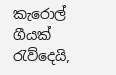කැරොල් ගීයක් රැව්දෙයි,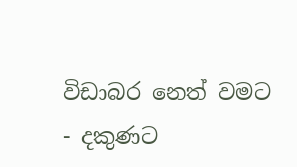විඩාබර නෙත් වමට - දකුණට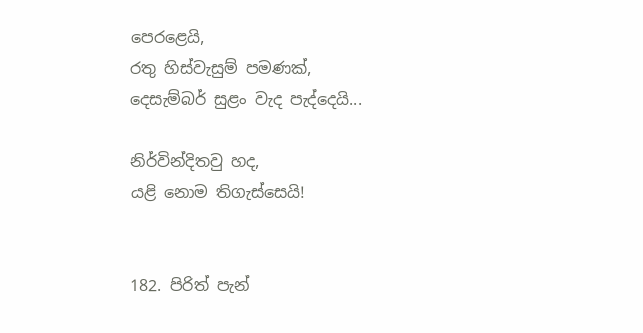පෙරළෙයි,
රතු හිස්වැසුම් පමණක්,
දෙසැම්බර් සුළං වැද පැද්දෙයි...

නිර්වින්දිතවු හද,
යළි නොම තිගැස්සෙයි!


182. පිරිත් පැන්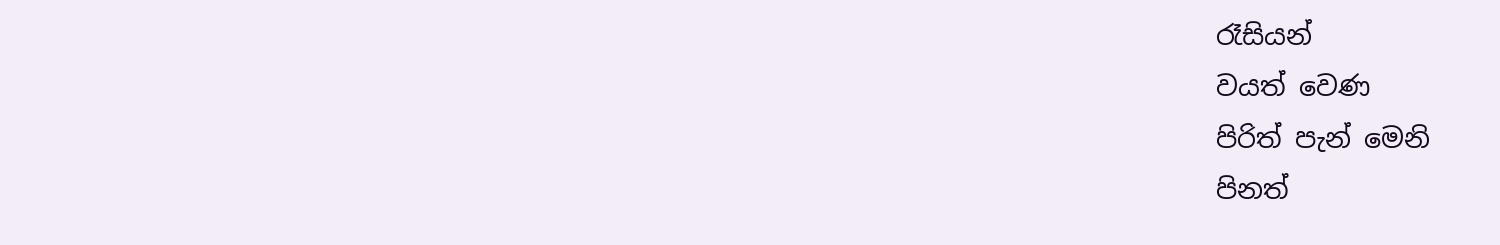රෑසියන්
වයත් වෙණ
පිරිත් පැන් මෙනි
පිනත්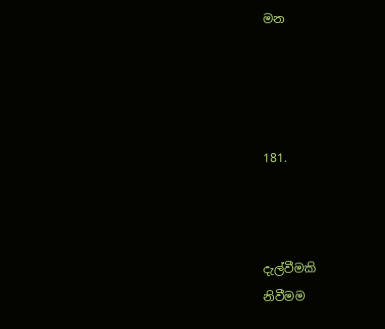මන




181.



දැල්වීමකි
නිවීමම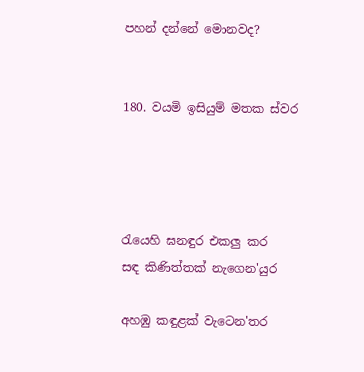පහන් දන්නේ මොනවද?


180. වයමි ඉසියුම් මතක ස්වර




රැයෙහි ඝනඳුර එකලු කර
සඳ කිණිත්තක් නැගෙන'යුර

අහඹු කඳුළක් වැටෙන'තර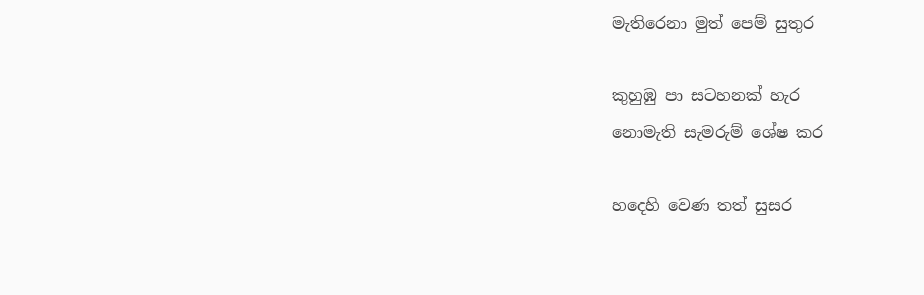මැතිරෙනා මුත් පෙම් සුතුර

කුහුඹු පා සටහනක් හැර
නොමැති සැමරුම් ශේෂ කර

හදෙහි වෙණ තත් සුසර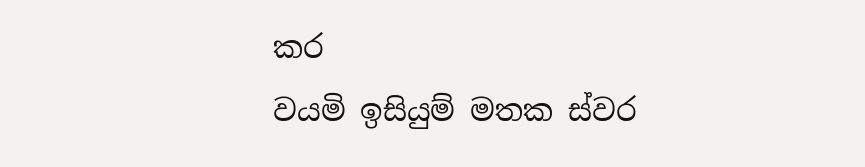කර
වයමි ඉසියුම් මතක ස්වර